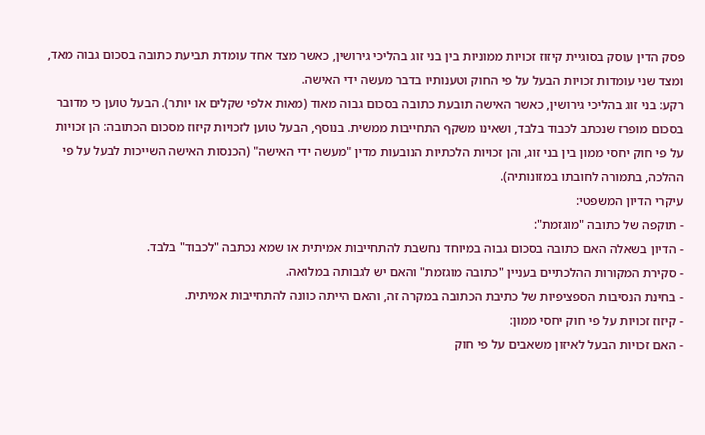פסק הדין עוסק בסוגיית קיזוז זכויות ממוניות בין בני זוג בהליכי גירושין, כאשר מצד אחד עומדת תביעת כתובה בסכום גבוה מאד, ומצד שני עומדות זכויות הבעל על פי החוק וטענותיו בדבר מעשה ידי האישה.
רקע: בני זוג בהליכי גירושין, כאשר האישה תובעת כתובה בסכום גבוה מאוד (מאות אלפי שקלים או יותר). הבעל טוען כי מדובר בסכום מופרז שנכתב לכבוד בלבד, ושאינו משקף התחייבות ממשית. בנוסף, הבעל טוען לזכויות קיזוז מסכום הכתובה: הן זכויות על פי חוק יחסי ממון בין בני זוג, והן זכויות הלכתיות הנובעות מדין "מעשה ידי האישה" (הכנסות האישה השייכות לבעל על פי ההלכה, בתמורה לחובתו במזונותיה).
עיקרי הדיון המשפטי:
- תוקפה של כתובה "מוגזמת":
- הדיון בשאלה האם כתובה בסכום גבוה במיוחד נחשבת להתחייבות אמיתית או שמא נכתבה "לכבוד" בלבד.
- סקירת המקורות ההלכתיים בעניין "כתובה מוגזמת" והאם יש לגבותה במלואה.
- בחינת הנסיבות הספציפיות של כתיבת הכתובה במקרה זה, והאם הייתה כוונה להתחייבות אמיתית.
- קיזוז זכויות על פי חוק יחסי ממון:
- האם זכויות הבעל לאיזון משאבים על פי חוק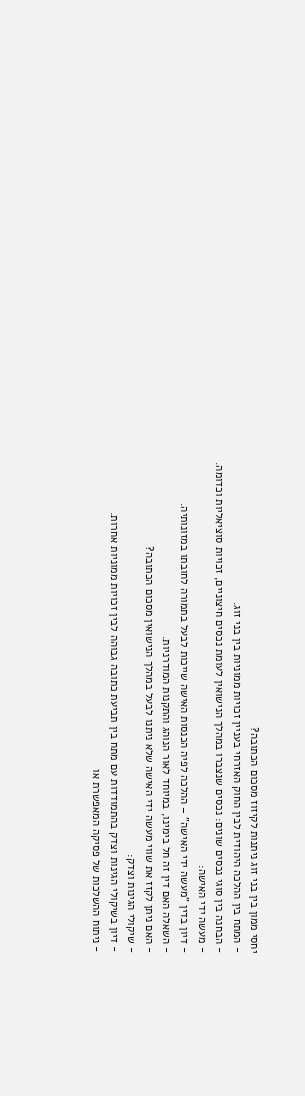יחסי ממון בין בני זוג ניתנות לקיזוז מסכום הכתובה?
- המתח בין ההלכה היהודית לבין החוק האזרחי בעניין זכויות ממוניות בין בני זוג.
- הבחנה בין סוגי נכסים שונים: נכסים שנצברו במהלך הנישואין לעומת נכסים חיצוניים, זכויות סוציאליות וכדומה.
- מעשה ידי האישה:
- דיון בדין "מעשה ידי האישה" – ההלכה לפיה הכנסות האישה שייכות לבעל בתמורה לחובתו במזונותיה.
- השאלה האם דין זה חל בימינו, במיוחד לאור הנוהג והתקנות המודרניות.
- האם ניתן לקזז את שווי מעשה ידי האישה שלא ניתנו לבעל במהלך הנישואין מסכום הכתובה?
- שיקולי הגינות וצדק:
- דיון בשיקולי הגינות וצדק בהתמודדות עם מתח בין תביעת כתובה גבוהה לבין זכויות ממוניות אחרות.
- ניתוח ההשלכות של פסיקה המאפשרת או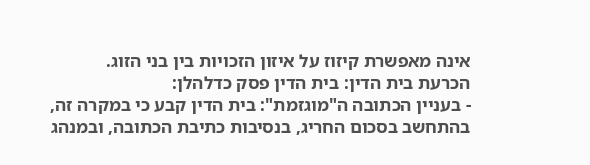אינה מאפשרת קיזוז על איזון הזכויות בין בני הזוג.
הכרעת בית הדין: בית הדין פסק כדלהלן:
- בעניין הכתובה ה"מוגזמת": בית הדין קבע כי במקרה זה, בהתחשב בסכום החריג, בנסיבות כתיבת הכתובה, ובמנהג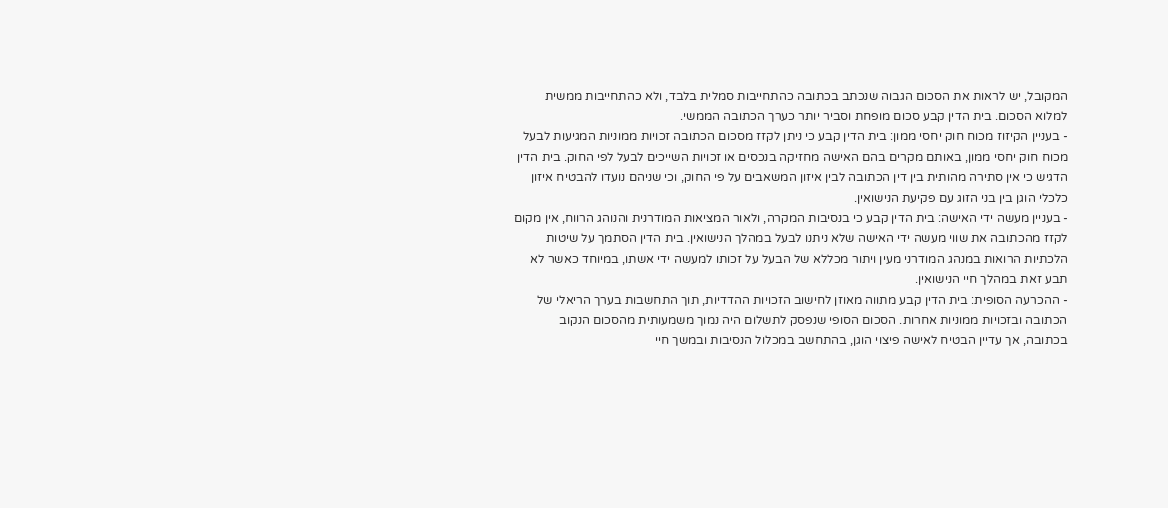המקובל, יש לראות את הסכום הגבוה שנכתב בכתובה כהתחייבות סמלית בלבד, ולא כהתחייבות ממשית למלוא הסכום. בית הדין קבע סכום מופחת וסביר יותר כערך הכתובה הממשי.
- בעניין הקיזוז מכוח חוק יחסי ממון: בית הדין קבע כי ניתן לקזז מסכום הכתובה זכויות ממוניות המגיעות לבעל מכוח חוק יחסי ממון, באותם מקרים בהם האישה מחזיקה בנכסים או זכויות השייכים לבעל לפי החוק. בית הדין הדגיש כי אין סתירה מהותית בין דין הכתובה לבין איזון המשאבים על פי החוק, וכי שניהם נועדו להבטיח איזון כלכלי הוגן בין בני הזוג עם פקיעת הנישואין.
- בעניין מעשה ידי האישה: בית הדין קבע כי בנסיבות המקרה, ולאור המציאות המודרנית והנוהג הרווח, אין מקום לקזז מהכתובה את שווי מעשה ידי האישה שלא ניתנו לבעל במהלך הנישואין. בית הדין הסתמך על שיטות הלכתיות הרואות במנהג המודרני מעין ויתור מכללא של הבעל על זכותו למעשה ידי אשתו, במיוחד כאשר לא תבע זאת במהלך חיי הנישואין.
- ההכרעה הסופית: בית הדין קבע מתווה מאוזן לחישוב הזכויות ההדדיות, תוך התחשבות בערך הריאלי של הכתובה ובזכויות ממוניות אחרות. הסכום הסופי שנפסק לתשלום היה נמוך משמעותית מהסכום הנקוב בכתובה, אך עדיין הבטיח לאישה פיצוי הוגן, בהתחשב במכלול הנסיבות ובמשך חיי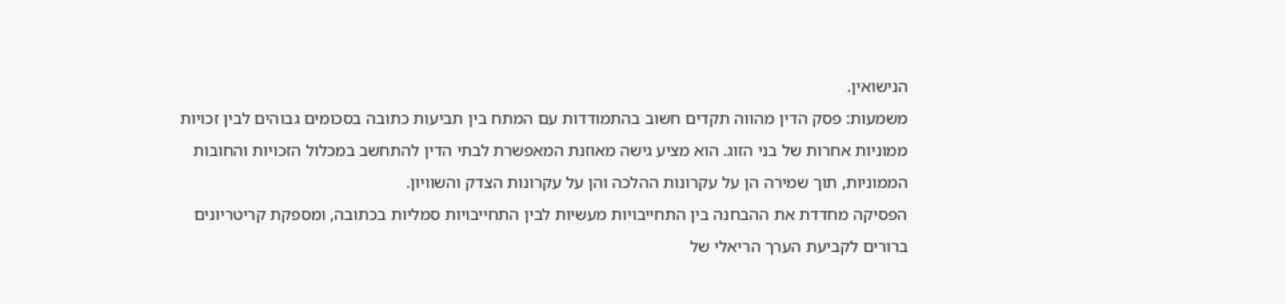הנישואין.
משמעות: פסק הדין מהווה תקדים חשוב בהתמודדות עם המתח בין תביעות כתובה בסכומים גבוהים לבין זכויות ממוניות אחרות של בני הזוג. הוא מציע גישה מאוזנת המאפשרת לבתי הדין להתחשב במכלול הזכויות והחובות הממוניות, תוך שמירה הן על עקרונות ההלכה והן על עקרונות הצדק והשוויון.
הפסיקה מחדדת את ההבחנה בין התחייבויות מעשיות לבין התחייבויות סמליות בכתובה, ומספקת קריטריונים ברורים לקביעת הערך הריאלי של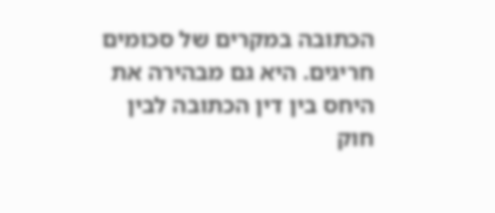הכתובה במקרים של סכומים חריגים. היא גם מבהירה את היחס בין דין הכתובה לבין חוק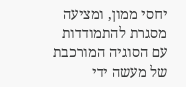יחסי ממון, ומציעה מסגרת להתמודדות עם הסוגיה המורכבת של מעשה ידי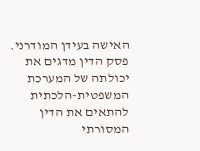האישה בעידן המודרני.
פסק הדין מדגים את יכולתה של המערכת המשפטית-הלכתית להתאים את הדין המסורתי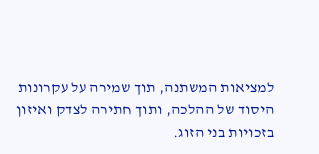למציאות המשתנה, תוך שמירה על עקרונות היסוד של ההלכה, ותוך חתירה לצדק ואיזון בזכויות בני הזוג.